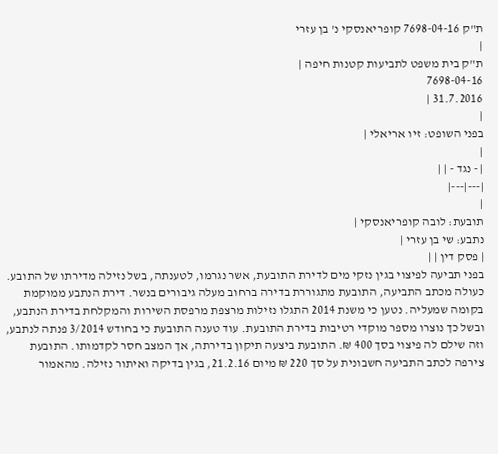ת"ק 7698-04-16 קופריאנסקי נ' בן עזרי
|
ת"ק בית משפט לתביעות קטנות חיפה |
7698-04-16
31.7.2016 |
|
בפני השופט: זיו אריאלי |
|
| - נגד - | |
|---|---|
|
תובעת: לובה קופריאנסקי |
נתבע: שי בן עזרי |
| פסק דין | |
בפני תביעה לפיצוי בגין נזקי מים לדירת התובעת, אשר נגרמו, לטענתה, בשל נזילה מדירתו של התובע.
כעולה מכתב התביעה, התובעת מתגוררת בדירה ברחוב מעלה גיבורים בנשר. דירת הנתבע ממוקמת בקומה שמעליה. נטען כי משנת 2014 התגלו נזילות מרצפת מרפסת השירות והמקלחת בדירת הנתבע, ובשל כך נוצרו מספר מוקדי רטיבות בדירת התובעת. עוד טענה התובעת כי בחודש 3/2014 פנתה לנתבע, וזה שילם לה פיצוי בסך 400 ₪. התובעת ביצעה תיקון בדירתה, אך המצב חסר לקדמותו. התובעת צירפה לכתב התביעה חשבונית על סך 220 ₪ מיום 21.2.16, בגין בדיקה ואיתור נזילה. מהאמור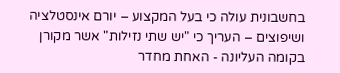בחשבונית עולה כי בעל המקצוע – יורם אינסטלציה ושיפוצים – העריך כי "יש שתי נזילות" אשר מקורן בקומה העליונה - האחת מחדר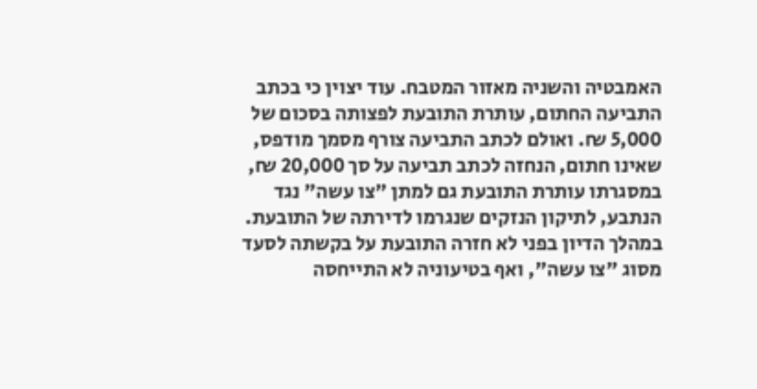האמבטיה והשניה מאזור המטבח. עוד יצוין כי בכתב התביעה החתום, עותרת התובעת לפצותה בסכום של 5,000 ₪. ואולם לכתב התביעה צורף מסמך מודפס, שאינו חתום, הנחזה לכתב תביעה על סך 20,000 ₪, במסגרתו עותרת התובעת גם למתן "צו עשה" נגד הנתבע, לתיקון הנזקים שנגרמו לדירתה של התובעת. במהלך הדיון בפני לא חזרה התובעת על בקשתה לסעד מסוג "צו עשה", ואף בטיעוניה לא התייחסה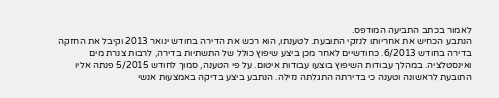לאמור בכתב התביעה המודפס.
הנתבע הכחיש את אחריותו לנזקי התובעת. לטענתו, הוא רכש את הדירה בחודש ינואר 2013 וקיבל את החזקה בדירה בחודש 6/2013. כחודשיים לאחר מכן ביצע שיפוץ כולל של התשתיות בדירה, לרבות צנרת מים ואינסטלציה. במהלך עבודות השיפוץ בוצעו עבודות איטום. על פי הטענה, סמוך לחודש 5/2015 פנתה אליו התובעת לראשונה וטענה כי בדירתה התגלתה נזילה. הנתבע ביצע בדיקה באמצעות אנשי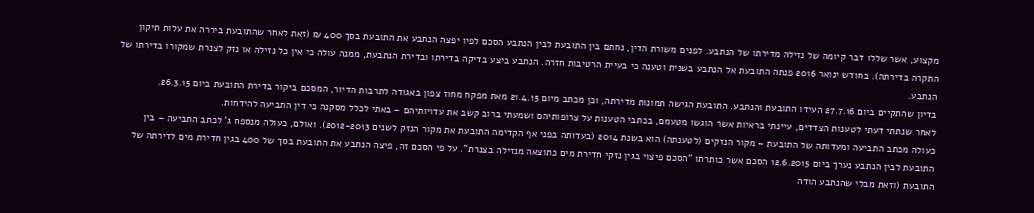מקצוע, אשר שללו דבר קיומה של נזילה מדירתו של הנתבע. לפנים משורת הדין, נחתם בין התובעת לבין הנתבע הסכם לפיו יפצה הנתבע את התובעת בסך 400 ₪ (זאת לאחר שהתובעת ביררה את עלות תיקון התקרה בדירתה). בחודש ינואר 2016 פנתה התובעת אל הנתבע בשנית וטענה כי בעיית הרטיבות חזרה. הנתבע ביצע בדיקה בדירתו ובדירת הנתבעת, ממנה עולה כי אין כל נזילה או נזק לצנרת שמקורו בדירתו של הנתבע.
בדיון שהתקיים ביום 27.7.16 העידו התובעת והנתבע. התובעת הגישה תמונות מדירתה, וכן מכתב מיום 21.4.15 מאת מפקח מחוז צפון באגודה לתרבות הדיור, המסכם ביקור בדירת התובעת ביום 26.3.15.
לאחר שנתתי דעתי לטענות הצדדים, עיינתי בראיות אשר הוגשו מטעמם, בכתבי הטענות על צרופותיהם ושמעתי ברוב קשב את עדויותיהם – באתי לכלל מסקנה כי דין התביעה להידחות.
כעולה מכתב התביעה ומעדותה של התובעת – מקור הנזקים (לטענתה) הוא בשנת 2014 (בעדותה בפני אף הקדימה התובעת את מקור הנזק לשנים 2012-2013). ואולם, כעולה מנספח ג' לכתב התביעה – בין התובעת לבין הנתבע נערך ביום 12.6.2015 הסכם אשר כותרתו "הסכם פיצוי בגין נזקי חדירת מים כתוצאה מנזילה בצנרת". על פי הסכם זה, פיצה הנתבע את התובעת בסך של 400 בגין חדירת מים לדירתה של התובעת (וזאת מבלי שהנתבע הודה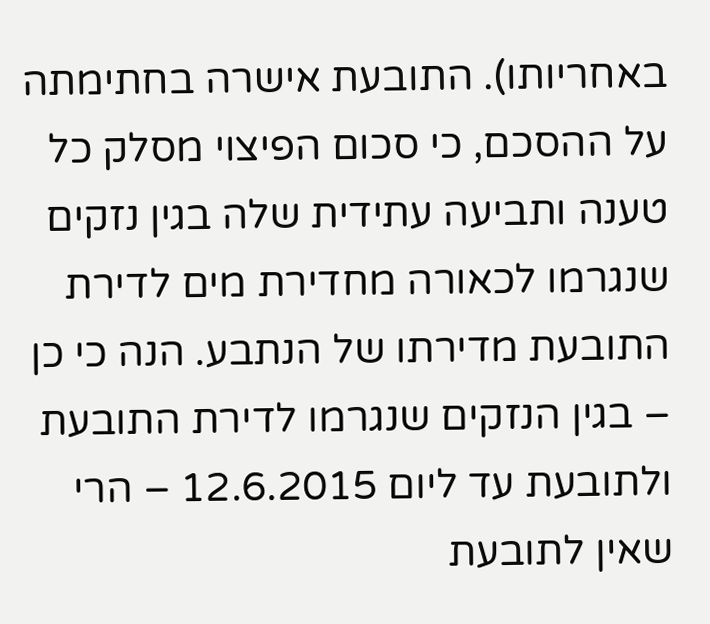באחריותו). התובעת אישרה בחתימתה על ההסכם, כי סכום הפיצוי מסלק כל טענה ותביעה עתידית שלה בגין נזקים שנגרמו לכאורה מחדירת מים לדירת התובעת מדירתו של הנתבע. הנה כי כן – בגין הנזקים שנגרמו לדירת התובעת ולתובעת עד ליום 12.6.2015 – הרי שאין לתובעת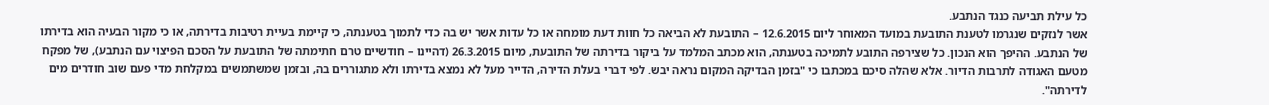כל עילת תביעה כנגד הנתבע.
אשר לנזקים שנגרמו לטענת התובעת במועד המאוחר ליום 12.6.2015 – התובעת לא הביאה כל חוות דעת מומחה או כל עדות אשר יש בה כדי לתמוך בטענתה, כי קיימת בעיית רטיבות בדירתה, או כי מקור הבעיה הוא בדירתו של הנתבע. ההיפך הוא הנכון. כל שצירפה התובע לתמיכה בטענתה, הוא מכתב המלמד על ביקור בדירתה של התובעת, מיום 26.3.2015 (דהיינו – חודשיים טרם חתימתה של התובעת על הסכם הפיצוי עם הנתבע), של מפקח מטעם האגודה לתרבות הדיור. אלא שהלה סיכם במכתבו כי "בזמן הבדיקה המקום נראה יבש. לפי דברי בעלת הדירה, הדייר מעל לא נמצא בדירתו ולא מתגוררים בה, ובזמן שמשתמשים במקלחת מדי פעם שוב חודרים מים לדירתה".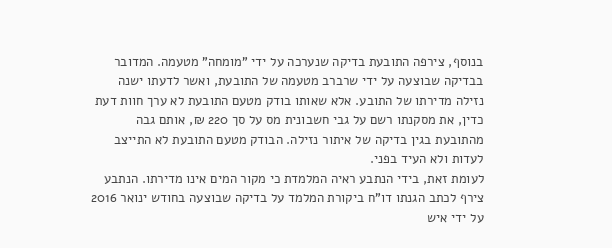בנוסף, צירפה התובעת בדיקה שנערכה על ידי "מומחה" מטעמה. המדובר בבדיקה שבוצעה על ידי שרברב מטעמה של התובעת, ואשר לדעתו ישנה נזילה מדירתו של התובע. אלא שאותו בודק מטעם התובעת לא ערך חוות דעת כדין, את מסקנתו רשם על גבי חשבונית מס על סך 220 ₪, אותם גבה מהתובעת בגין בדיקה של איתור נזילה. הבודק מטעם התובעת לא התייצב לעדות ולא העיד בפני.
לעומת זאת, בידי הנתבע ראיה המלמדת כי מקור המים אינו מדירתו. הנתבע צירף לכתב הגנתו דו"ח ביקורת המלמד על בדיקה שבוצעה בחודש ינואר 2016 על ידי איש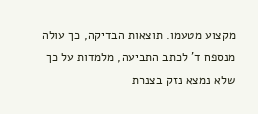מקצוע מטעמו. תוצאות הבדיקה, כך עולה מנספח ד' לכתב התביעה, מלמדות על כך שלא נמצא נזק בצנרת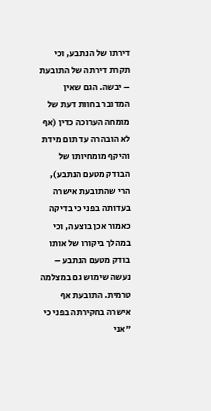דירתו של הנתבע, וכי תקרת דירתה של התובעת – יבשה. הגם שאין המדובר בחוות דעת של מומחה הערוכה כדין (אף לא הובהרה עד תום מידת והיקף מומחיותו של הבודק מטעם הנתבע), הרי שהתובעת אישרה בעדותה בפני כי בדיקה כאמור אכן בוצעה, וכי במהלך ביקורו של אותו בודק מטעם הנתבע – נעשה שימוש גם במצלמה טרמית. התובעת אף אישרה בחקירתה בפני כי "אני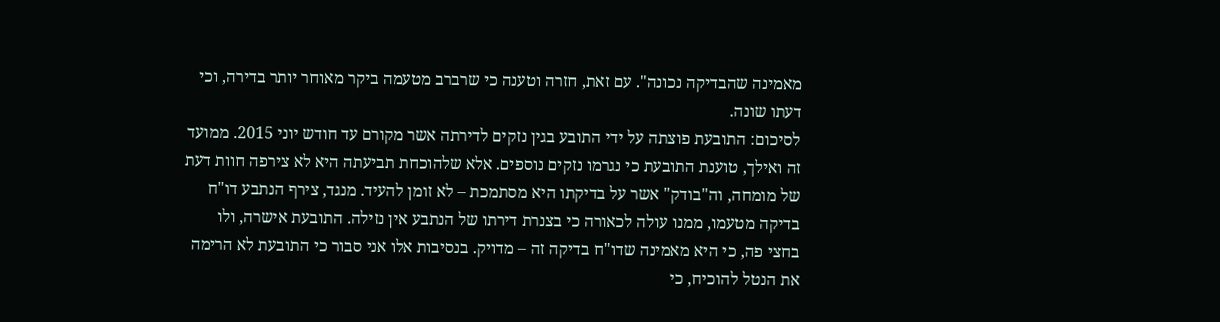מאמינה שהבדיקה נכונה". עם זאת, חזרה וטענה כי שרברב מטעמה ביקר מאוחר יותר בדירה, וכי דעתו שונה.
לסיכום: התובעת פוצתה על ידי התובע בגין נזקים לדירתה אשר מקורם עד חודש יוני 2015. ממועד זה ואילך, טוענת התובעת כי נגרמו נזקים נוספים. אלא שלהוכחת תביעתה היא לא צירפה חוות דעת של מומחה, וה"בודק" אשר על בדיקתו היא מסתמכת – לא זומן להעיד. מנגד, צירף הנתבע דו"ח בדיקה מטעמו, ממנו עולה לכאורה כי בצנרת דירתו של הנתבע אין נזילה. התובעת אישרה, ולו בחצי פה, כי היא מאמינה שדו"ח בדיקה זה – מדויק. בנסיבות אלו אני סבור כי התובעת לא הרימה את הנטל להוכיח, כי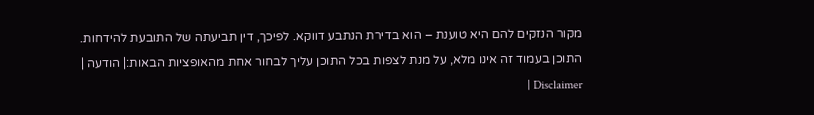מקור הנזקים להם היא טוענת – הוא בדירת הנתבע דווקא. לפיכך, דין תביעתה של התובעת להידחות.
התוכן בעמוד זה אינו מלא, על מנת לצפות בכל התוכן עליך לבחור אחת מהאופציות הבאות:| הודעה | Disclaimer |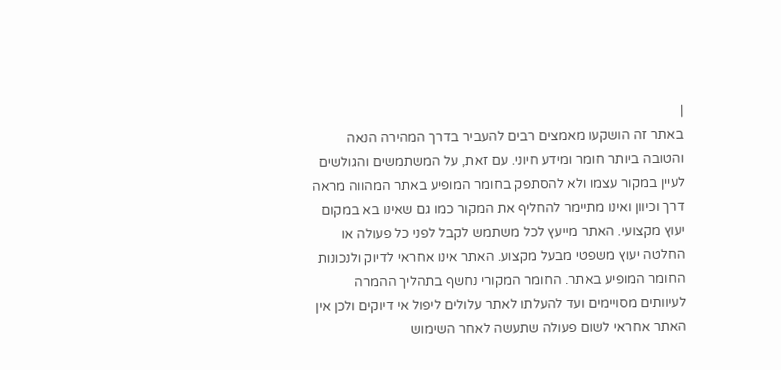|
באתר זה הושקעו מאמצים רבים להעביר בדרך המהירה הנאה והטובה ביותר חומר ומידע חיוני. עם זאת, על המשתמשים והגולשים לעיין במקור עצמו ולא להסתפק בחומר המופיע באתר המהווה מראה דרך וכיוון ואינו מתיימר להחליף את המקור כמו גם שאינו בא במקום יעוץ מקצועי. האתר מייעץ לכל משתמש לקבל לפני כל פעולה או החלטה יעוץ משפטי מבעל מקצוע. האתר אינו אחראי לדיוק ולנכונות החומר המופיע באתר. החומר המקורי נחשף בתהליך ההמרה לעיוותים מסויימים ועד להעלתו לאתר עלולים ליפול אי דיוקים ולכן אין האתר אחראי לשום פעולה שתעשה לאחר השימוש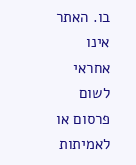בו. האתר אינו אחראי לשום פרסום או לאמיתות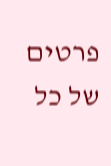פרטים של כל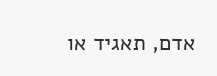אדם, תאגיד או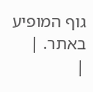גוף המופיע באתר. |
|